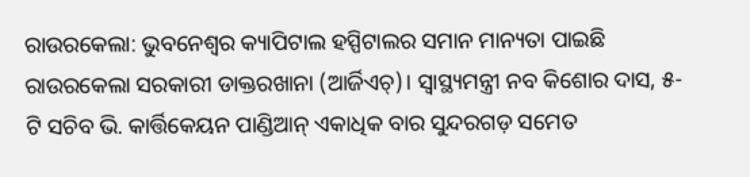ରାଉରକେଲା: ଭୁବନେଶ୍ବର କ୍ୟାପିଟାଲ ହସ୍ପିଟାଲର ସମାନ ମାନ୍ୟତା ପାଇଛି ରାଉରକେଲା ସରକାରୀ ଡାକ୍ତରଖାନା (ଆର୍ଜିଏଚ୍)। ସ୍ବାସ୍ଥ୍ୟମନ୍ତ୍ରୀ ନବ କିଶୋର ଦାସ, ୫-ଟି ସଚିବ ଭି. କାର୍ତ୍ତିକେୟନ ପାଣ୍ଡିଆନ୍ ଏକାଧିକ ବାର ସୁନ୍ଦରଗଡ଼ ସମେତ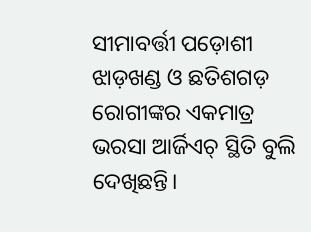ସୀମାବର୍ତ୍ତୀ ପଡ଼ୋଶୀ ଝାଡ଼ଖଣ୍ଡ ଓ ଛତିଶଗଡ଼ ରୋଗୀଙ୍କର ଏକମାତ୍ର ଭରସା ଆର୍ଜିଏଚ୍ ସ୍ଥିତି ବୁଲି ଦେଖିଛନ୍ତି।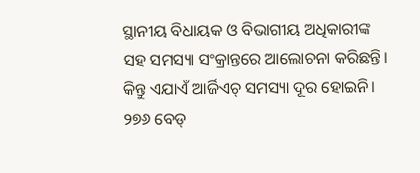ସ୍ଥାନୀୟ ବିଧାୟକ ଓ ବିଭାଗୀୟ ଅଧିକାରୀଙ୍କ ସହ ସମସ୍ୟା ସଂକ୍ରାନ୍ତରେ ଆଲୋଚନା କରିଛନ୍ତି। କିନ୍ତୁ ଏଯାଏଁ ଆର୍ଜିଏଚ୍ ସମସ୍ୟା ଦୂର ହୋଇନି। ୨୭୬ ବେଡ୍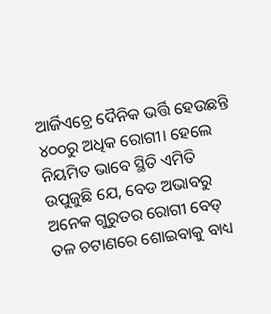ଆର୍ଜିଏଚ୍ରେ ଦୈନିକ ଭର୍ତ୍ତି ହେଉଛନ୍ତି ୪୦୦ରୁ ଅଧିକ ରୋଗୀ। ହେଲେ ନିୟମିତ ଭାବେ ସ୍ଥିତି ଏମିତି ଉପୁଜୁଛି ଯେ, ବେଡ ଅଭାବରୁ ଅନେକ ଗୁରୁତର ରୋଗୀ ବେଡ୍ ତଳ ଚଟାଣରେ ଶୋଇବାକୁ ବାଧ୍ୟ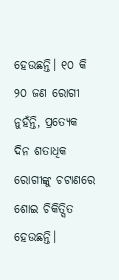ହେଉଛନ୍ତି। ୧୦ କି ୨୦ ଜଣ ରୋଗୀ ନୁହଁନ୍ତି, ପ୍ରତ୍ୟେକ ଦିନ ଶତାଧିକ ରୋଗୀଙ୍କୁ ଚଟାଣରେ ଶୋଇ ଚିକିତ୍ସିତ ହେଉଛନ୍ତି।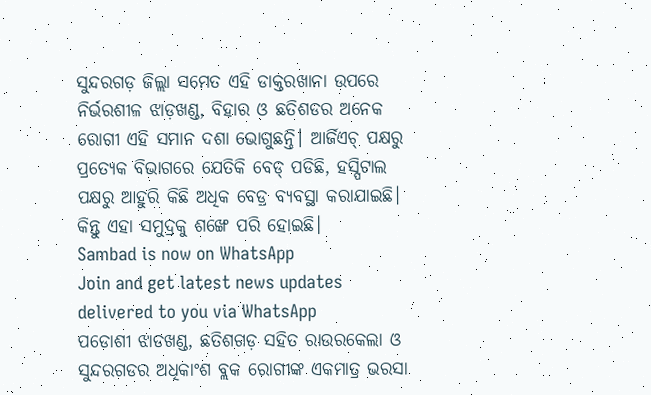ସୁନ୍ଦରଗଡ଼ ଜିଲ୍ଲା ସମେତ ଏହି ଡାକ୍ତରଖାନା ଉପରେ ନିର୍ଭରଶୀଳ ଝାଡ଼ଖଣ୍ଡ, ବିହାର ଓ ଛତିଶଡର ଅନେକ ରୋଗୀ ଏହି ସମାନ ଦଶା ଭୋଗୁଛନ୍ତି। ଆର୍ଜିଏଚ୍ ପକ୍ଷରୁ ପ୍ରତ୍ୟେକ ବିଭାଗରେ ଯେତିକି ବେଡ୍ ପଡିଛି, ହସ୍ପିଟାଲ ପକ୍ଷରୁ ଆହୁରି କିଛି ଅଧିକ ବେଡ୍ର ବ୍ୟବସ୍ଥା କରାଯାଇଛି। କିନ୍ତୁ ଏହା ସମୁଦ୍ରକୁ ଶଙ୍ଖେ ପରି ହୋଇଛି।
Sambad is now on WhatsApp
Join and get latest news updates delivered to you via WhatsApp
ପଡୋଶୀ ଝାଡଖଣ୍ଡ, ଛତିଶଗଡ଼ ସହିତ ରାଉରକେଲା ଓ ସୁନ୍ଦରଗଡର ଅଧିକାଂଶ ବ୍ଲକ ରୋଗୀଙ୍କ ଏକମାତ୍ର ଭରସା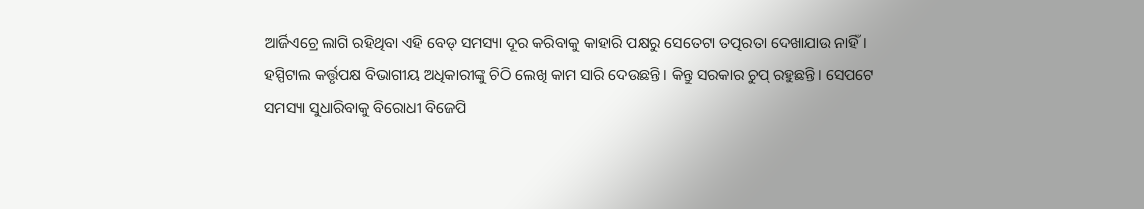ଆର୍ଜିଏଚ୍ରେ ଲାଗି ରହିଥିବା ଏହି ବେଡ୍ ସମସ୍ୟା ଦୂର କରିବାକୁ କାହାରି ପକ୍ଷରୁ ସେତେଟା ତତ୍ପରତା ଦେଖାଯାଉ ନାହିଁ। ହସ୍ପିଟାଲ କର୍ତ୍ତୃପକ୍ଷ ବିଭାଗୀୟ ଅଧିକାରୀଙ୍କୁ ଚିଠି ଲେଖି କାମ ସାରି ଦେଉଛନ୍ତି। କିନ୍ତୁ ସରକାର ଚୁପ୍ ରହୁଛନ୍ତି। ସେପଟେ ସମସ୍ୟା ସୁଧାରିବାକୁ ବିରୋଧୀ ବିଜେପି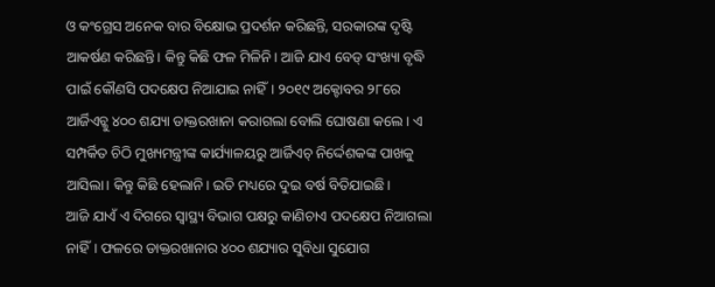ଓ କଂଗ୍ରେସ ଅନେକ ବାର ବିକ୍ଷୋଭ ପ୍ରଦର୍ଶନ କରିଛନ୍ତି, ସରକାରଙ୍କ ଦୃଷ୍ଟି ଆକର୍ଷଣ କରିଛନ୍ତି। କିନ୍ତୁ କିଛି ଫଳ ମିଳିନି। ଆଜି ଯାଏ ବେଡ୍ ସଂଖ୍ୟା ବୃଦ୍ଧି ପାଇଁ କୌଣସି ପଦକ୍ଷେପ ନିଆଯାଇ ନାହିଁ। ୨୦୧୯ ଅକ୍ଟୋବର ୨୮ରେ ଆର୍ଜିଏଚ୍କୁ ୪୦୦ ଶଯ୍ୟା ଡାକ୍ତରଖାନା କରାଗଲା ବୋଲି ଘୋଷଣା କଲେ। ଏ ସମ୍ପର୍କିତ ଚିଠି ମୁଖ୍ୟମନ୍ତ୍ରୀଙ୍କ କାର୍ଯ୍ୟାଳୟରୁ ଆର୍ଜିଏଚ୍ ନିର୍ଦ୍ଦେଶକଙ୍କ ପାଖକୁ ଆସିଲା। କିନ୍ତୁ କିଛି ହେଲାନି। ଇତି ମଧ୍ୟରେ ଦୁଇ ବର୍ଷ ବିତିଯାଇଛି।
ଆଜି ଯାଏଁ ଏ ଦିଗରେ ସ୍ବାସ୍ଥ୍ୟ ବିଭାଗ ପକ୍ଷରୁ କାଣିଚାଏ ପଦକ୍ଷେପ ନିଆଗଲା ନାହିଁ। ଫଳରେ ଡାକ୍ତରଖାନାର ୪୦୦ ଶଯ୍ୟାର ସୁବିଧା ସୁଯୋଗ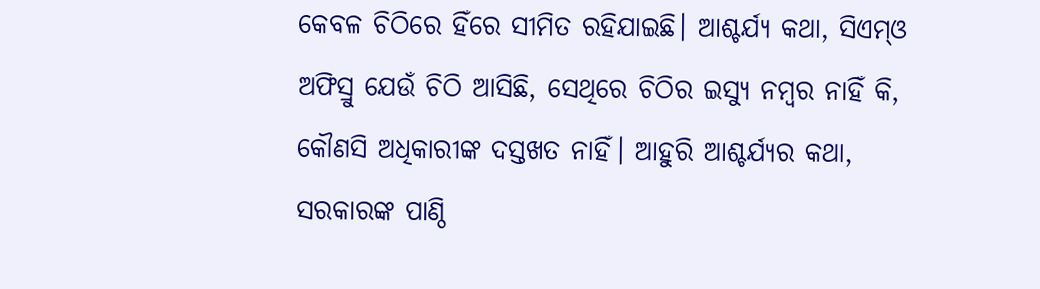କେବଳ ଚିଠିରେ ହିଁରେ ସୀମିତ ରହିଯାଇଛି। ଆଶ୍ଚର୍ଯ୍ୟ କଥା, ସିଏମ୍ଓ ଅଫିସ୍ରୁ ଯେଉଁ ଚିଠି ଆସିଛି, ସେଥିରେ ଚିଠିର ଇସ୍ୟୁ ନମ୍ବର ନାହିଁ କି, କୌଣସି ଅଧିକାରୀଙ୍କ ଦସ୍ତଖତ ନାହିଁ। ଆହୁରି ଆଶ୍ଚର୍ଯ୍ୟର କଥା, ସରକାରଙ୍କ ପାଣ୍ଠି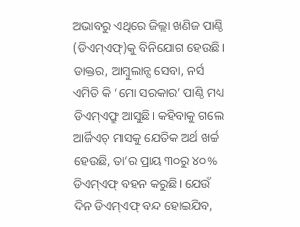ଅଭାବରୁ ଏଥିରେ ଜିଲ୍ଲା ଖଣିଜ ପାଣ୍ଠି (ଡିଏମ୍ଏଫ୍)କୁ ବିନିଯୋଗ ହେଉଛି। ଡାକ୍ତର, ଆମ୍ବୁଲାନ୍ସ ସେବା, ନର୍ସ ଏମିତି କି ‘ମୋ ସରକାର’ ପାଣ୍ଠି ମଧ୍ୟ ଡିଏମ୍ଏଫ୍ରୁ ଆସୁଛି। କହିବାକୁ ଗଲେ ଆର୍ଜିଏଚ୍ ମାସକୁ ଯେତିକ ଅର୍ଥ ଖର୍ଚ୍ଚ ହେଉଛି, ତା’ର ପ୍ରାୟ ୩୦ରୁ ୪୦% ଡିଏମ୍ଏଫ୍ ବହନ କରୁଛି। ଯେଉଁ ଦିନ ଡିଏମ୍ଏଫ୍ ବନ୍ଦ ହୋଇଯିବ,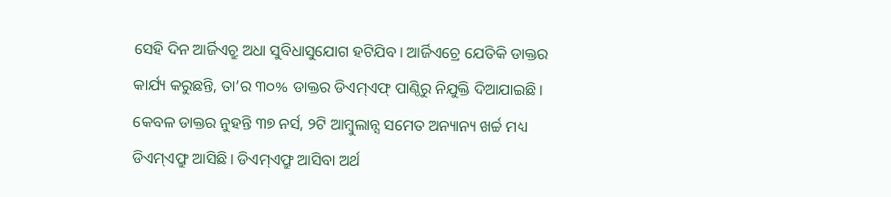ସେହି ଦିନ ଆର୍ଜିଏଚ୍ରୁ ଅଧା ସୁବିଧାସୁଯୋଗ ହଟିଯିବ। ଆର୍ଜିଏଚ୍ରେ ଯେତିକି ଡାକ୍ତର କାର୍ଯ୍ୟ କରୁଛନ୍ତି, ତା’ର ୩୦% ଡାକ୍ତର ଡିଏମ୍ଏଫ୍ ପାଣ୍ଠିରୁ ନିଯୁକ୍ତି ଦିଆଯାଇଛି। କେବଳ ଡାକ୍ତର ନୁହନ୍ତି ୩୭ ନର୍ସ, ୨ଟି ଆମ୍ବୁଲାନ୍ସ ସମେତ ଅନ୍ୟାନ୍ୟ ଖର୍ଚ୍ଚ ମଧ୍ୟ ଡିଏମ୍ଏଫ୍ରୁ ଆସିଛି। ଡିଏମ୍ଏଫ୍ରୁ ଆସିବା ଅର୍ଥ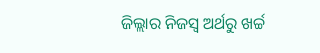ଜିଲ୍ଲାର ନିଜସ୍ବ ଅର୍ଥରୁ ଖର୍ଚ୍ଚ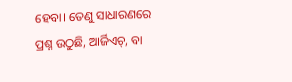ହେବା। ତେଣୁ ସାଧାରଣରେ ପ୍ରଶ୍ନ ଉଠୁଛି, ଆର୍ଜିଏଚ୍, ବା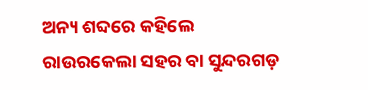ଅନ୍ୟ ଶବ୍ଦରେ କହିଲେ ରାଉରକେଲା ସହର ବା ସୁନ୍ଦରଗଡ଼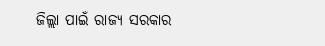ଜିଲ୍ଲା ପାଇଁ ରାଜ୍ୟ ସରକାର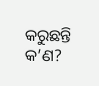କରୁଛନ୍ତି କ’ଣ?